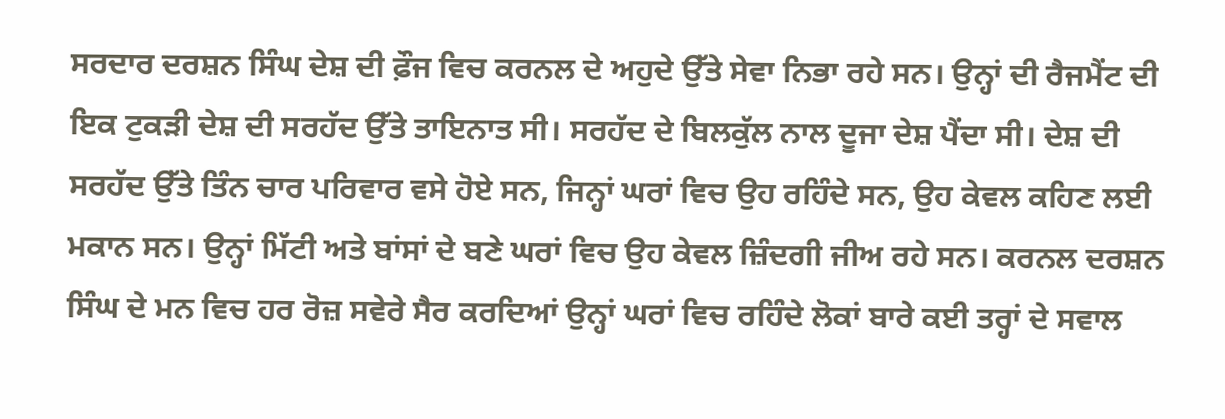ਸਰਦਾਰ ਦਰਸ਼ਨ ਸਿੰਘ ਦੇਸ਼ ਦੀ ਫ਼ੌਜ ਵਿਚ ਕਰਨਲ ਦੇ ਅਹੁਦੇ ਉੱਤੇ ਸੇਵਾ ਨਿਭਾ ਰਹੇ ਸਨ। ਉਨ੍ਹਾਂ ਦੀ ਰੈਜਮੈਂਟ ਦੀ ਇਕ ਟੁਕੜੀ ਦੇਸ਼ ਦੀ ਸਰਹੱਦ ਉੱਤੇ ਤਾਇਨਾਤ ਸੀ। ਸਰਹੱਦ ਦੇ ਬਿਲਕੁੱਲ ਨਾਲ ਦੂਜਾ ਦੇਸ਼ ਪੈਂਦਾ ਸੀ। ਦੇਸ਼ ਦੀ ਸਰਹੱਦ ਉੱਤੇ ਤਿੰਨ ਚਾਰ ਪਰਿਵਾਰ ਵਸੇ ਹੋਏ ਸਨ, ਜਿਨ੍ਹਾਂ ਘਰਾਂ ਵਿਚ ਉਹ ਰਹਿੰਦੇ ਸਨ, ਉਹ ਕੇਵਲ ਕਹਿਣ ਲਈ ਮਕਾਨ ਸਨ। ਉਨ੍ਹਾਂ ਮਿੱਟੀ ਅਤੇ ਬਾਂਸਾਂ ਦੇ ਬਣੇ ਘਰਾਂ ਵਿਚ ਉਹ ਕੇਵਲ ਜ਼ਿੰਦਗੀ ਜੀਅ ਰਹੇ ਸਨ। ਕਰਨਲ ਦਰਸ਼ਨ ਸਿੰਘ ਦੇ ਮਨ ਵਿਚ ਹਰ ਰੋਜ਼ ਸਵੇਰੇ ਸੈਰ ਕਰਦਿਆਂ ਉਨ੍ਹਾਂ ਘਰਾਂ ਵਿਚ ਰਹਿੰਦੇ ਲੋਕਾਂ ਬਾਰੇ ਕਈ ਤਰ੍ਹਾਂ ਦੇ ਸਵਾਲ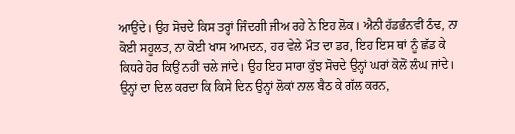ਆਉਂਦੇ। ਉਹ ਸੋਚਦੇ ਕਿਸ ਤਰ੍ਹਾਂ ਜਿੰਦਗੀ ਜੀਅ ਰਹੇ ਨੇ ਇਹ ਲੋਕ। ਐਨੀ ਹੱਡਭੰਨਵੀਂ ਠੰਢ, ਨਾ ਕੋਈ ਸਹੂਲਤ, ਨਾ ਕੋਈ ਖਾਸ ਆਮਦਨ, ਹਰ ਵੇਲੇ ਮੌਤ ਦਾ ਡਰ, ਇਹ ਇਸ ਥਾਂ ਨੂੰ ਛੱਡ ਕੇ ਕਿਧਰੇ ਹੋਰ ਕਿਉਂ ਨਹੀਂ ਚਲੇ ਜਾਂਦੇ। ਉਹ ਇਹ ਸਾਰਾ ਕੁੱਝ ਸੋਚਦੇ ਉਨ੍ਹਾਂ ਘਰਾਂ ਕੋਲੋਂ ਲੰਘ ਜਾਂਦੇ। ਉਨ੍ਹਾਂ ਦਾ ਦਿਲ ਕਰਦਾ ਕਿ ਕਿਸੇ ਦਿਨ ਉਨ੍ਹਾਂ ਲੋਕਾਂ ਨਾਲ ਬੈਠ ਕੇ ਗੱਲ ਕਰਨ,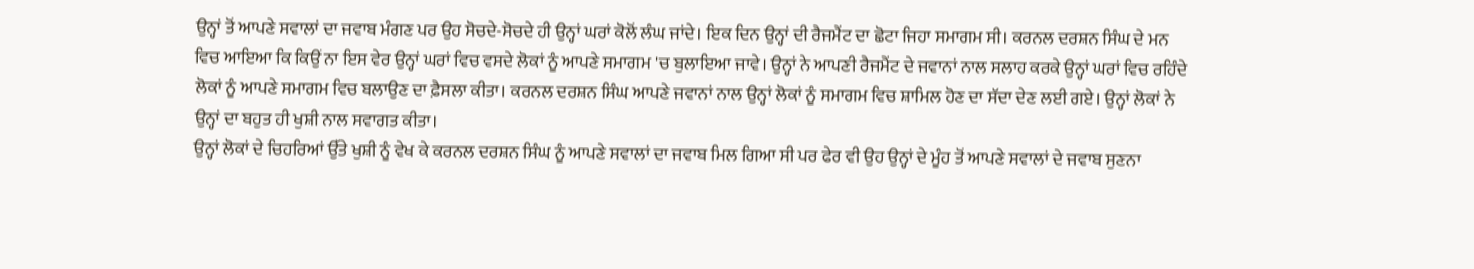ਉਨ੍ਹਾਂ ਤੋਂ ਆਪਣੇ ਸਵਾਲਾਂ ਦਾ ਜਵਾਬ ਮੰਗਣ ਪਰ ਉਹ ਸੋਚਦੇ-ਸੋਚਦੇ ਹੀ ਉਨ੍ਹਾਂ ਘਰਾਂ ਕੋਲੋਂ ਲੰਘ ਜਾਂਦੇ। ਇਕ ਦਿਨ ਉਨ੍ਹਾਂ ਦੀ ਰੈਜਮੈਂਟ ਦਾ ਛੋਟਾ ਜਿਹਾ ਸਮਾਗਮ ਸੀ। ਕਰਨਲ ਦਰਸ਼ਨ ਸਿੰਘ ਦੇ ਮਨ ਵਿਚ ਆਇਆ ਕਿ ਕਿਉਂ ਨਾ ਇਸ ਵੇਰ ਉਨ੍ਹਾਂ ਘਰਾਂ ਵਿਚ ਵਸਦੇ ਲੋਕਾਂ ਨੂੰ ਆਪਣੇ ਸਮਾਗਮ 'ਚ ਬੁਲਾਇਆ ਜਾਵੇ। ਉਨ੍ਹਾਂ ਨੇ ਆਪਣੀ ਰੈਜਮੈਂਟ ਦੇ ਜਵਾਨਾਂ ਨਾਲ ਸਲਾਹ ਕਰਕੇ ਉਨ੍ਹਾਂ ਘਰਾਂ ਵਿਚ ਰਹਿੰਦੇ ਲੋਕਾਂ ਨੂੰ ਆਪਣੇ ਸਮਾਗਮ ਵਿਚ ਬਲਾਉਣ ਦਾ ਫ਼ੈਸਲਾ ਕੀਤਾ। ਕਰਨਲ ਦਰਸ਼ਨ ਸਿੰਘ ਆਪਣੇ ਜਵਾਨਾਂ ਨਾਲ ਉਨ੍ਹਾਂ ਲੋਕਾਂ ਨੂੰ ਸਮਾਗਮ ਵਿਚ ਸ਼ਾਮਿਲ ਹੋਣ ਦਾ ਸੱਦਾ ਦੇਣ ਲਈ ਗਏ। ਉਨ੍ਹਾਂ ਲੋਕਾਂ ਨੇ ਉਨ੍ਹਾਂ ਦਾ ਬਹੁਤ ਹੀ ਖੁਸ਼ੀ ਨਾਲ ਸਵਾਗਤ ਕੀਤਾ।
ਉਨ੍ਹਾਂ ਲੋਕਾਂ ਦੇ ਚਿਹਰਿਆਂ ਉੱਤੇ ਖੁਸ਼ੀ ਨੂੰ ਵੇਖ ਕੇ ਕਰਨਲ ਦਰਸ਼ਨ ਸਿੰਘ ਨੂੰ ਆਪਣੇ ਸਵਾਲਾਂ ਦਾ ਜਵਾਬ ਮਿਲ ਗਿਆ ਸੀ ਪਰ ਫੇਰ ਵੀ ਉਹ ਉਨ੍ਹਾਂ ਦੇ ਮੂੰਹ ਤੋਂ ਆਪਣੇ ਸਵਾਲਾਂ ਦੇ ਜਵਾਬ ਸੁਣਨਾ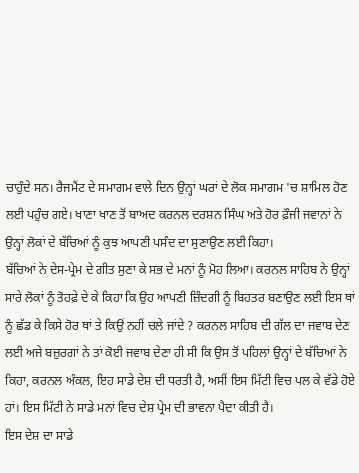ਚਾਹੁੰਦੇ ਸਨ। ਰੈਜਮੈਂਟ ਦੇ ਸਮਾਗਮ ਵਾਲੇ ਦਿਨ ਉਨ੍ਹਾਂ ਘਰਾਂ ਦੇ ਲੋਕ ਸਮਾਗਮ 'ਚ ਸ਼ਾਮਿਲ ਹੋਣ ਲਈ ਪਹੁੰਚ ਗਏ। ਖਾਣਾ ਖਾਣ ਤੋਂ ਬਾਅਦ ਕਰਨਲ ਦਰਸ਼ਨ ਸਿੰਘ ਅਤੇ ਹੋਰ ਫ਼ੌਜੀ ਜਵਾਨਾਂ ਨੇ ਉਨ੍ਹਾਂ ਲੋਕਾਂ ਦੇ ਬੱਚਿਆਂ ਨੂੰ ਕੁਝ ਆਪਣੀ ਪਸੰਦ ਦਾ ਸੁਣਾਉਣ ਲਈ ਕਿਹਾ।
ਬੱਚਿਆਂ ਨੇ ਦੇਸ-ਪ੍ਰੇਮ ਦੇ ਗੀਤ ਸੁਣਾ ਕੇ ਸਭ ਦੇ ਮਨਾਂ ਨੂੰ ਮੋਹ ਲਿਆ। ਕਰਨਲ ਸਾਹਿਬ ਨੇ ਉਨ੍ਹਾਂ ਸਾਰੇ ਲੋਕਾਂ ਨੂੰ ਤੋਹਫ਼ੇ ਦੇ ਕੇ ਕਿਹਾ ਕਿ ਉਹ ਆਪਣੀ ਜ਼ਿੰਦਗੀ ਨੂੰ ਬਿਹਤਰ ਬਣਾਉਣ ਲਈ ਇਸ ਥਾਂ ਨੂੰ ਛੱਡ ਕੇ ਕਿਸੇ ਹੋਰ ਥਾਂ ਤੇ ਕਿਉਂ ਨਹੀਂ ਚਲੇ ਜਾਂਦੇ ? ਕਰਨਲ ਸਾਹਿਬ ਦੀ ਗੱਲ ਦਾ ਜਵਾਬ ਦੇਣ ਲਈ ਅਜੇ ਬਜ਼ੁਰਗਾਂ ਨੇ ਤਾਂ ਕੋਈ ਜਵਾਬ ਦੇਣਾ ਹੀ ਸੀ ਕਿ ਉਸ ਤੋਂ ਪਹਿਲਾਂ ਉਨ੍ਹਾਂ ਦੇ ਬੱਚਿਆਂ ਨੇ ਕਿਹਾ, ਕਰਨਲ ਅੰਕਲ, ਇਹ ਸਾਡੇ ਦੇਸ਼ ਦੀ ਧਰਤੀ ਹੈ, ਅਸੀਂ ਇਸ ਮਿੱਟੀ ਵਿਚ ਪਲ ਕੇ ਵੱਡੇ ਹੋਏ ਹਾਂ। ਇਸ ਮਿੱਟੀ ਨੇ ਸਾਡੇ ਮਨਾਂ ਵਿਚ ਦੇਸ਼ ਪ੍ਰੇਮ ਦੀ ਭਾਵਨਾ ਪੈਦਾ ਕੀਤੀ ਹੈ।
ਇਸ ਦੇਸ਼ ਦਾ ਸਾਡੇ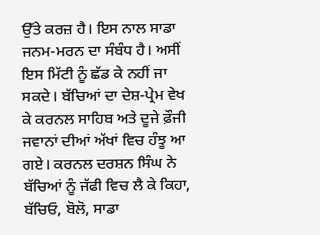ਉੱਤੇ ਕਰਜ਼ ਹੈ। ਇਸ ਨਾਲ ਸਾਡਾ ਜਨਮ-ਮਰਨ ਦਾ ਸੰਬੰਧ ਹੈ। ਅਸੀਂ ਇਸ ਮਿੱਟੀ ਨੂੰ ਛੱਡ ਕੇ ਨਹੀਂ ਜਾ ਸਕਦੇ। ਬੱਚਿਆਂ ਦਾ ਦੇਸ਼-ਪ੍ਰੇਮ ਵੇਖ ਕੇ ਕਰਨਲ ਸਾਹਿਬ ਅਤੇ ਦੂਜੇ ਫ਼ੌਜੀ ਜਵਾਨਾਂ ਦੀਆਂ ਅੱਖਾਂ ਵਿਚ ਹੰਝੂ ਆ ਗਏ। ਕਰਨਲ ਦਰਸ਼ਨ ਸਿੰਘ ਨੇ ਬੱਚਿਆਂ ਨੂੰ ਜੱਫੀ ਵਿਚ ਲੈ ਕੇ ਕਿਹਾ, ਬੱਚਿਓ, ਬੋਲੋ, ਸਾਡਾ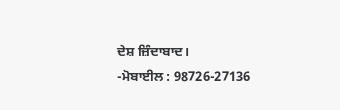ਦੇਸ਼ ਜ਼ਿੰਦਾਬਾਦ।
-ਮੋਬਾਈਲ : 98726-27136